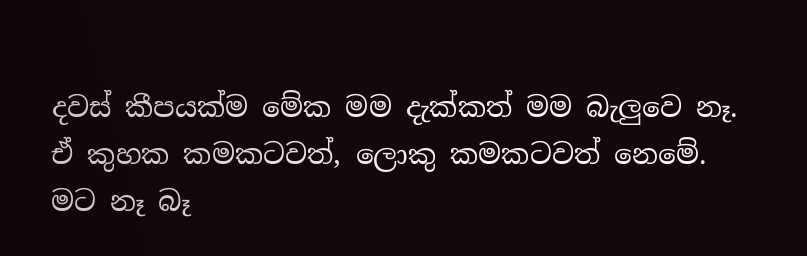දවස් කීපයක්ම මේක මම දැක්කත් මම බැලුවෙ නෑ.
ඒ කුහක කමකටවත්, ලොකු කමකටවත් නෙමේ.
මට නෑ බෑ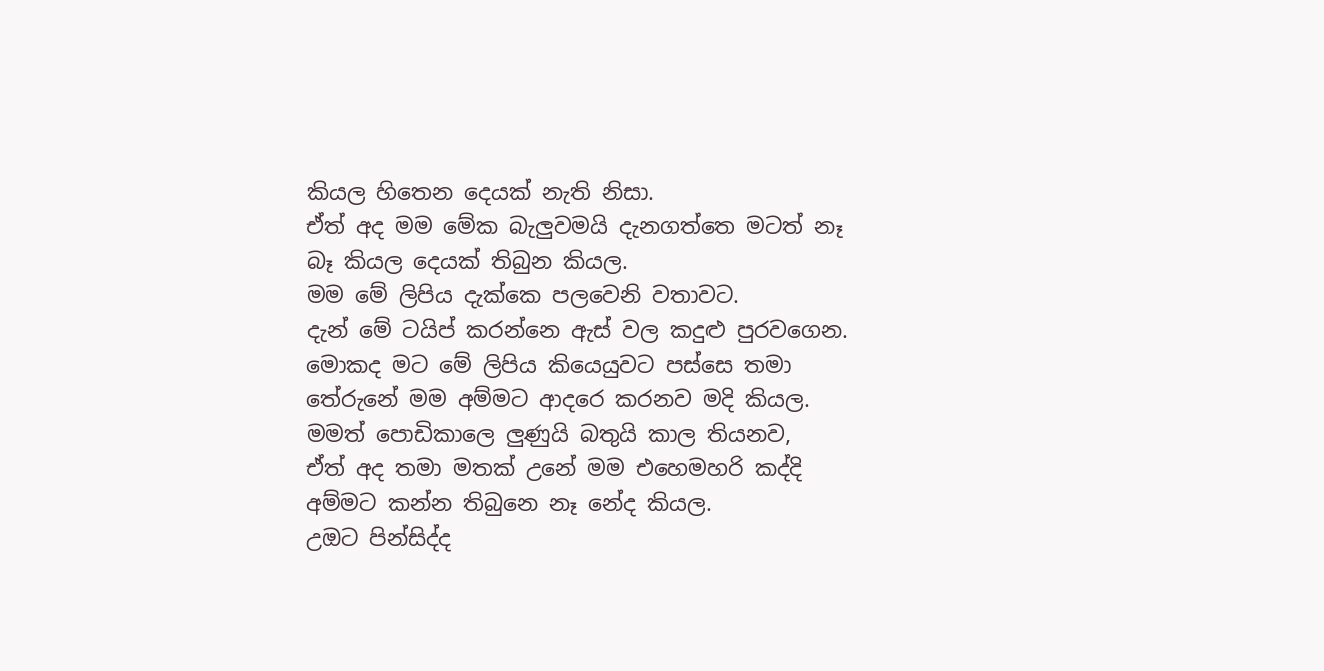කියල හිතෙන දෙයක් නැති නිසා.
ඒත් අද මම මේක බැලුවමයි දැනගත්තෙ මටත් නෑ බෑ කියල දෙයක් තිබුන කියල.
මම මේ ලිපිය දැක්කෙ පලවෙනි වතාවට.
දැන් මේ ටයිප් කරන්නෙ ඇස් වල කදුළු පුරවගෙන.
මොකද මට මේ ලිපිය කියෙයුවට පස්සෙ තමා තේරුනේ මම අම්මට ආදරෙ කරනව මදි කියල.
මමත් පොඩිකාලෙ ලුණුයි බතුයි කාල තියනව,
ඒත් අද තමා මතක් උනේ මම එහෙමහරි කද්දි අම්මට කන්න තිබුනෙ නෑ නේද කියල.
උඔට පින්සිද්ද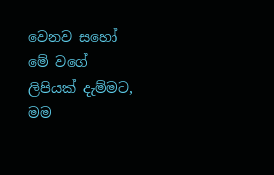වෙනව සහෝ මේ වගේ ලිපියක් දැම්මට,
මම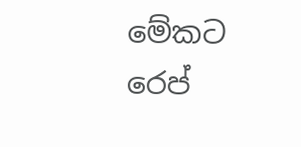මේකට රෙප්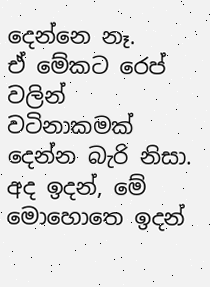දෙන්නෙ නෑ.
ඒ මේකට රෙප් වලින් වටිනාකමක් දෙන්න බැරි නිසා.
අද ඉදන්, මේ මොහොතෙ ඉදන්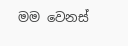මම වෙනස්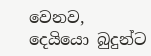වෙනව,
දෙයියො බුදුන්ට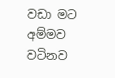වඩා මට අම්මව වටිනව